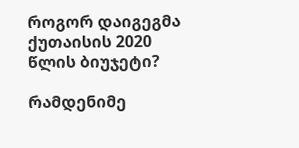როგორ დაიგეგმა ქუთაისის 2020 წლის ბიუჯეტი?

რამდენიმე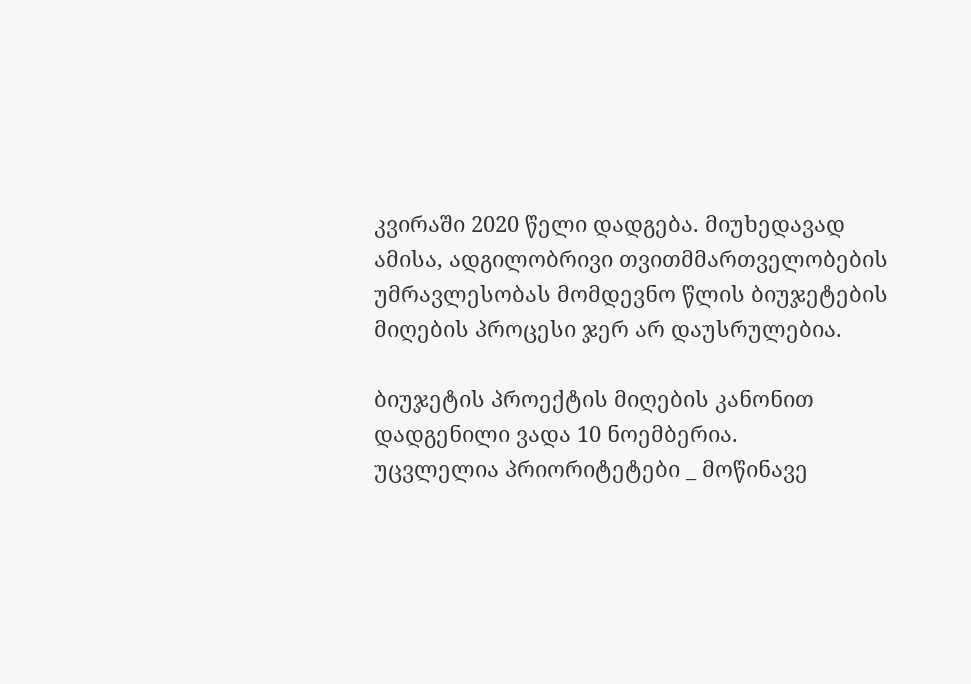კვირაში 2020 წელი დადგება. მიუხედავად ამისა, ადგილობრივი თვითმმართველობების უმრავლესობას მომდევნო წლის ბიუჯეტების მიღების პროცესი ჯერ არ დაუსრულებია.

ბიუჯეტის პროექტის მიღების კანონით დადგენილი ვადა 10 ნოემბერია.
უცვლელია პრიორიტეტები _ მოწინავე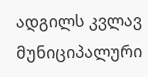ადგილს კვლავ მუნიციპალური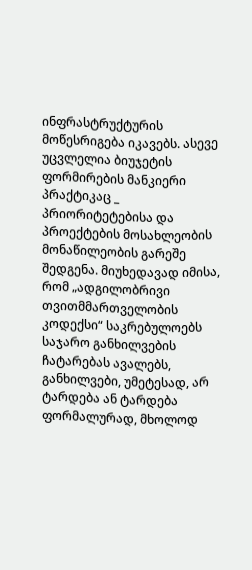ინფრასტრუქტურის მოწესრიგება იკავებს. ასევე უცვლელია ბიუჯეტის ფორმირების მანკიერი პრაქტიკაც _ პრიორიტეტებისა და პროექტების მოსახლეობის მონაწილეობის გარეშე შედგენა. მიუხედავად იმისა, რომ „ადგილობრივი თვითმმართველობის კოდექსი“ საკრებულოებს საჯარო განხილვების ჩატარებას ავალებს, განხილვები, უმეტესად, არ ტარდება ან ტარდება ფორმალურად, მხოლოდ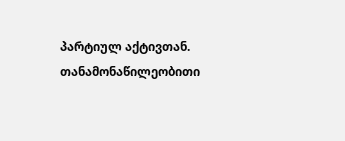პარტიულ აქტივთან.
თანამონაწილეობითი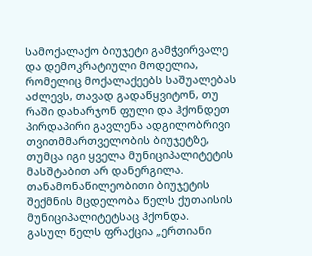სამოქალაქო ბიუჯეტი გამჭვირვალე და დემოკრატიული მოდელია, რომელიც მოქალაქეებს საშუალებას აძლევს, თავად გადაწყვიტონ, თუ რაში დახარჯონ ფული და ჰქონდეთ პირდაპირი გავლენა ადგილობრივი თვითმმართველობის ბიუჯეტზე, თუმცა იგი ყველა მუნიციპალიტეტის მასშტაბით არ დანერგილა.
თანამონაწილეობითი ბიუჯეტის შექმნის მცდელობა წელს ქუთაისის მუნიციპალიტეტსაც ჰქონდა.
გასულ წელს ფრაქცია „ერთიანი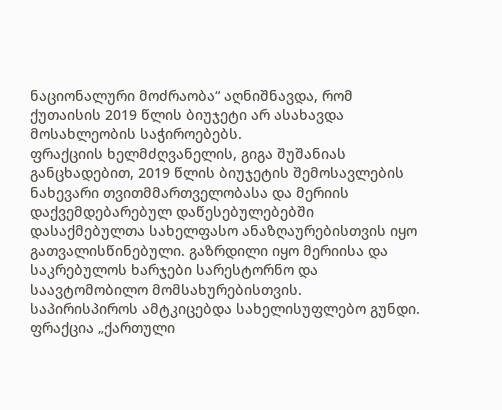ნაციონალური მოძრაობა“ აღნიშნავდა, რომ ქუთაისის 2019 წლის ბიუჯეტი არ ასახავდა მოსახლეობის საჭიროებებს.
ფრაქციის ხელმძღვანელის, გიგა შუშანიას განცხადებით, 2019 წლის ბიუჯეტის შემოსავლების ნახევარი თვითმმართველობასა და მერიის დაქვემდებარებულ დაწესებულებებში დასაქმებულთა სახელფასო ანაზღაურებისთვის იყო გათვალისწინებული. გაზრდილი იყო მერიისა და საკრებულოს ხარჯები სარესტორნო და საავტომობილო მომსახურებისთვის.
საპირისპიროს ამტკიცებდა სახელისუფლებო გუნდი.
ფრაქცია „ქართული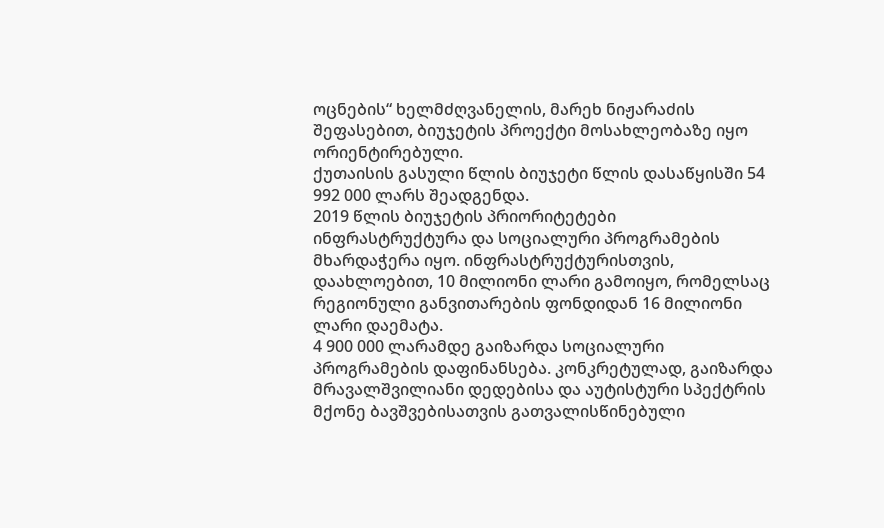ოცნების“ ხელმძღვანელის, მარეხ ნიჟარაძის შეფასებით, ბიუჯეტის პროექტი მოსახლეობაზე იყო ორიენტირებული.
ქუთაისის გასული წლის ბიუჯეტი წლის დასაწყისში 54 992 000 ლარს შეადგენდა.
2019 წლის ბიუჯეტის პრიორიტეტები ინფრასტრუქტურა და სოციალური პროგრამების მხარდაჭერა იყო. ინფრასტრუქტურისთვის, დაახლოებით, 10 მილიონი ლარი გამოიყო, რომელსაც რეგიონული განვითარების ფონდიდან 16 მილიონი ლარი დაემატა.
4 900 000 ლარამდე გაიზარდა სოციალური პროგრამების დაფინანსება. კონკრეტულად, გაიზარდა მრავალშვილიანი დედებისა და აუტისტური სპექტრის მქონე ბავშვებისათვის გათვალისწინებული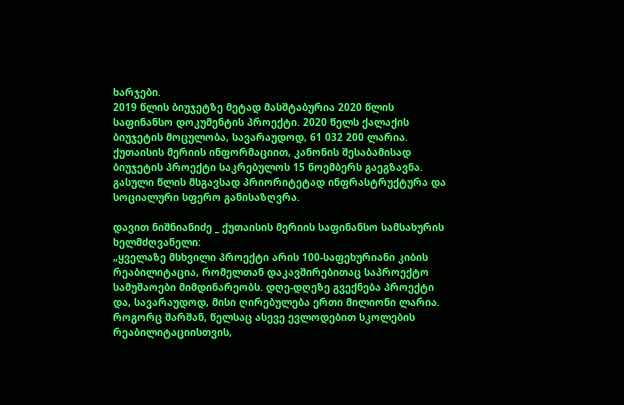ხარჯები.
2019 წლის ბიუჯეტზე მეტად მასშტაბურია 2020 წლის საფინანსო დოკუმენტის პროექტი. 2020 წელს ქალაქის ბიუჯეტის მოცულობა, სავარაუდოდ, 61 032 200 ლარია.
ქუთაისის მერიის ინფორმაციით, კანონის შესაბამისად ბიუჯეტის პროექტი საკრებულოს 15 ნოემბერს გაეგზავნა. გასული წლის მსგავსად პრიორიტეტად ინფრასტრუქტურა და სოციალური სფერო განისაზღვრა.

დავით ნიშნიანიძე _ ქუთაისის მერიის საფინანსო სამსახურის ხელმძღვანელი:
„ყველაზე მსხვილი პროექტი არის 100-საფეხურიანი კიბის რეაბილიტაცია, რომელთან დაკავშირებითაც საპროექტო სამუშაოები მიმდინარეობს. დღე-დღეზე გვექნება პროექტი და, სავარაუდოდ, მისი ღირებულება ერთი მილიონი ლარია. როგორც შარშან, წელსაც ასევე ევლოდებით სკოლების რეაბილიტაციისთვის,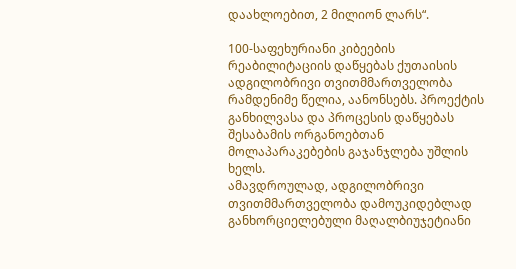დაახლოებით, 2 მილიონ ლარს“.

100-საფეხურიანი კიბეების რეაბილიტაციის დაწყებას ქუთაისის ადგილობრივი თვითმმართველობა რამდენიმე წელია, აანონსებს. პროექტის განხილვასა და პროცესის დაწყებას შესაბამის ორგანოებთან მოლაპარაკებების გაჯანჯლება უშლის ხელს.
ამავდროულად, ადგილობრივი თვითმმართველობა დამოუკიდებლად განხორციელებული მაღალბიუჯეტიანი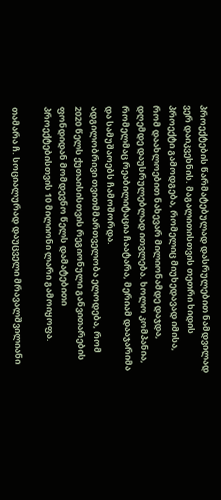პროექტების წარმატებულად დასრულებით ნამდვილად ვერ დაიკვეხნის. მაგალითისთვის თეთრი ხიდის პროექტი გამოდგება, რომელიც მიუხედავად იმისა, რომ დაახლოებით ნახევარ მილიონამდე დაჯდა, დღემდე დაუსრულებლად ითვლება. ხოლო კომპანია, რომელმაც რეაბილიტაცია ჩაატარა, მერიამ დააჯარიმა და სამუშაოებს ჩამოშორდა.
ადგილობრივი თვითმმართველობა ელოდება, რომ 2020 წელს ქუთაისისთვის რეგიონული განვითარების ფონდიდან მომდევნო წელს დამატებითი პროექტებისთვის 10 მილიონი ლარი გამოიყოფა.

თამარა ჩ. სოციალურად დაუცველი მრავალშვილიანი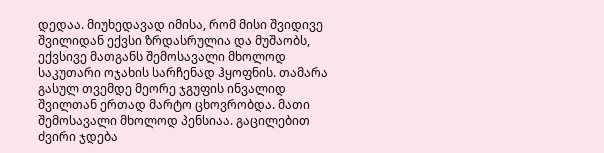დედაა. მიუხედავად იმისა, რომ მისი შვიდივე შვილიდან ექვსი ზრდასრულია და მუშაობს, ექვსივე მათგანს შემოსავალი მხოლოდ საკუთარი ოჯახის სარჩენად ჰყოფნის. თამარა გასულ თვემდე მეორე ჯგუფის ინვალიდ შვილთან ერთად მარტო ცხოვრობდა. მათი შემოსავალი მხოლოდ პენსიაა. გაცილებით ძვირი ჯდება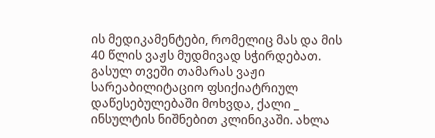ის მედიკამენტები, რომელიც მას და მის 40 წლის ვაჟს მუდმივად სჭირდებათ. გასულ თვეში თამარას ვაჟი სარეაბილიტაციო ფსიქიატრიულ დაწესებულებაში მოხვდა, ქალი _ ინსულტის ნიშნებით კლინიკაში. ახლა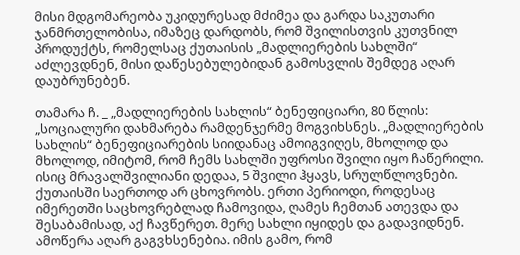მისი მდგომარეობა უკიდურესად მძიმეა და გარდა საკუთარი ჯანმრთელობისა, იმაზეც დარდობს, რომ შვილისთვის კუთვნილ პროდუქტს, რომელსაც ქუთაისის „მადლიერების სახლში“ აძლევდნენ, მისი დაწესებულებიდან გამოსვლის შემდეგ აღარ დაუბრუნებენ.

თამარა ჩ. _ „მადლიერების სახლის“ ბენეფიციარი, 80 წლის:
„სოციალური დახმარება რამდენჯერმე მოგვიხსნეს. „მადლიერების სახლის“ ბენეფიციარების სიიდანაც ამოიგვიღეს, მხოლოდ და მხოლოდ, იმიტომ, რომ ჩემს სახლში უფროსი შვილი იყო ჩაწერილი. ისიც მრავალშვილიანი დედაა, 5 შვილი ჰყავს, სრულწლოვნები. ქუთაისში საერთოდ არ ცხოვრობს. ერთი პერიოდი, როდესაც იმერეთში საცხოვრებლად ჩამოვიდა, ღამეს ჩემთან ათევდა და შესაბამისად, აქ ჩავწერეთ. მერე სახლი იყიდეს და გადავიდნენ. ამოწერა აღარ გაგვხსენებია. იმის გამო, რომ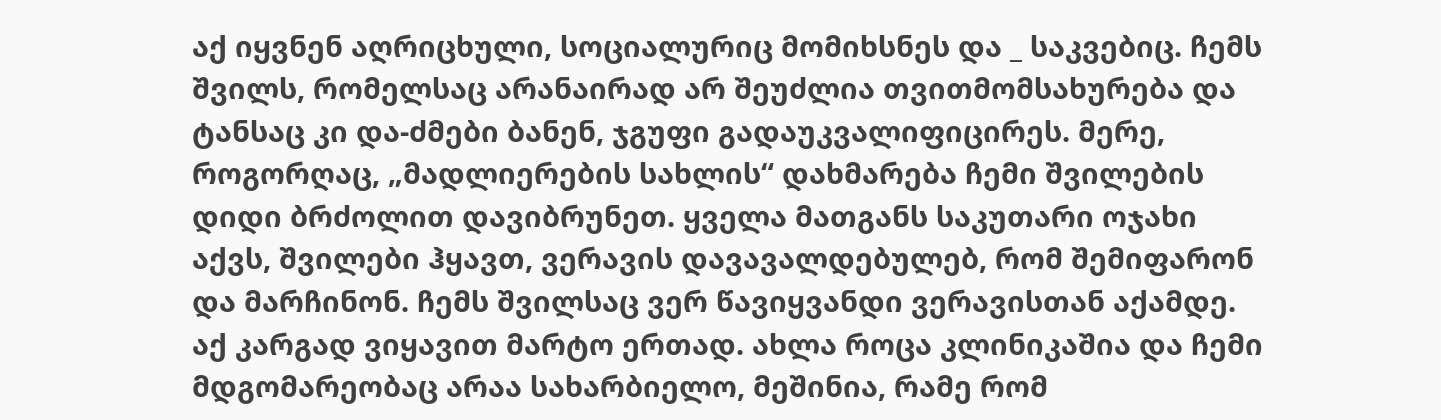აქ იყვნენ აღრიცხული, სოციალურიც მომიხსნეს და _ საკვებიც. ჩემს შვილს, რომელსაც არანაირად არ შეუძლია თვითმომსახურება და ტანსაც კი და-ძმები ბანენ, ჯგუფი გადაუკვალიფიცირეს. მერე, როგორღაც, „მადლიერების სახლის“ დახმარება ჩემი შვილების დიდი ბრძოლით დავიბრუნეთ. ყველა მათგანს საკუთარი ოჯახი აქვს, შვილები ჰყავთ, ვერავის დავავალდებულებ, რომ შემიფარონ და მარჩინონ. ჩემს შვილსაც ვერ წავიყვანდი ვერავისთან აქამდე. აქ კარგად ვიყავით მარტო ერთად. ახლა როცა კლინიკაშია და ჩემი მდგომარეობაც არაა სახარბიელო, მეშინია, რამე რომ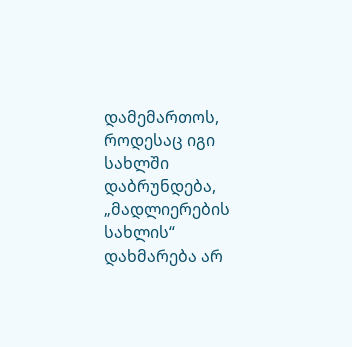დამემართოს, როდესაც იგი სახლში დაბრუნდება, „მადლიერების სახლის“ დახმარება არ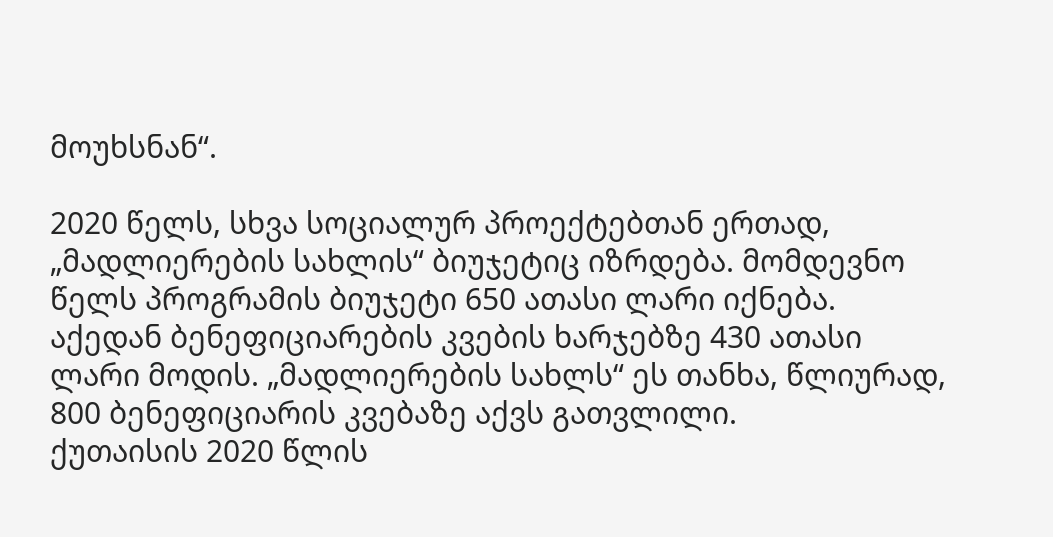მოუხსნან“.

2020 წელს, სხვა სოციალურ პროექტებთან ერთად, „მადლიერების სახლის“ ბიუჯეტიც იზრდება. მომდევნო წელს პროგრამის ბიუჯეტი 650 ათასი ლარი იქნება. აქედან ბენეფიციარების კვების ხარჯებზე 430 ათასი ლარი მოდის. „მადლიერების სახლს“ ეს თანხა, წლიურად, 800 ბენეფიციარის კვებაზე აქვს გათვლილი.
ქუთაისის 2020 წლის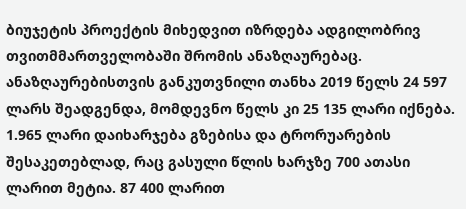ბიუჯეტის პროექტის მიხედვით იზრდება ადგილობრივ თვითმმართველობაში შრომის ანაზღაურებაც. ანაზღაურებისთვის განკუთვნილი თანხა 2019 წელს 24 597 ლარს შეადგენდა, მომდევნო წელს კი 25 135 ლარი იქნება. 1.965 ლარი დაიხარჯება გზებისა და ტრორუარების შესაკეთებლად, რაც გასული წლის ხარჯზე 700 ათასი ლარით მეტია. 87 400 ლარით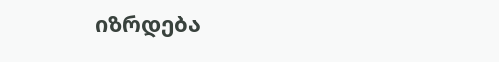იზრდება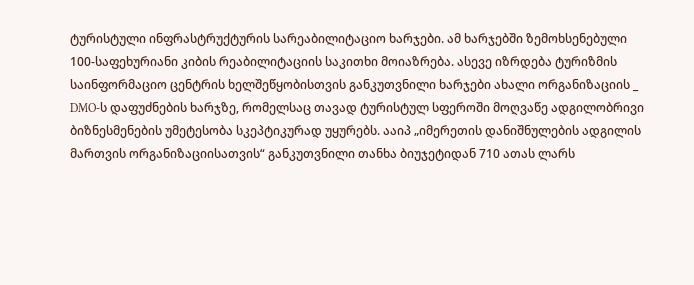ტურისტული ინფრასტრუქტურის სარეაბილიტაციო ხარჯები. ამ ხარჯებში ზემოხსენებული 100-საფეხურიანი კიბის რეაბილიტაციის საკითხი მოიაზრება. ასევე იზრდება ტურიზმის საინფორმაციო ცენტრის ხელშეწყობისთვის განკუთვნილი ხარჯები ახალი ორგანიზაციის _ DMO-ს დაფუძნების ხარჯზე, რომელსაც თავად ტურისტულ სფეროში მოღვაწე ადგილობრივი ბიზნესმენების უმეტესობა სკეპტიკურად უყურებს. ააიპ „იმერეთის დანიშნულების ადგილის მართვის ორგანიზაციისათვის“ განკუთვნილი თანხა ბიუჯეტიდან 710 ათას ლარს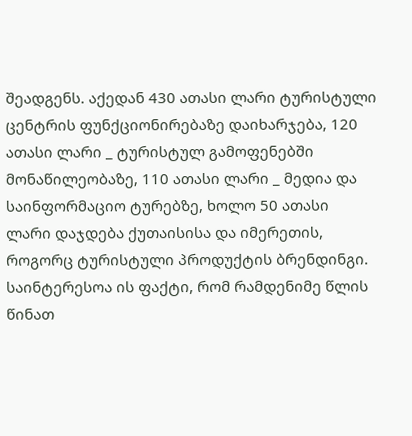შეადგენს. აქედან 430 ათასი ლარი ტურისტული ცენტრის ფუნქციონირებაზე დაიხარჯება, 120 ათასი ლარი _ ტურისტულ გამოფენებში მონაწილეობაზე, 110 ათასი ლარი _ მედია და საინფორმაციო ტურებზე, ხოლო 50 ათასი ლარი დაჯდება ქუთაისისა და იმერეთის, როგორც ტურისტული პროდუქტის ბრენდინგი.
საინტერესოა ის ფაქტი, რომ რამდენიმე წლის წინათ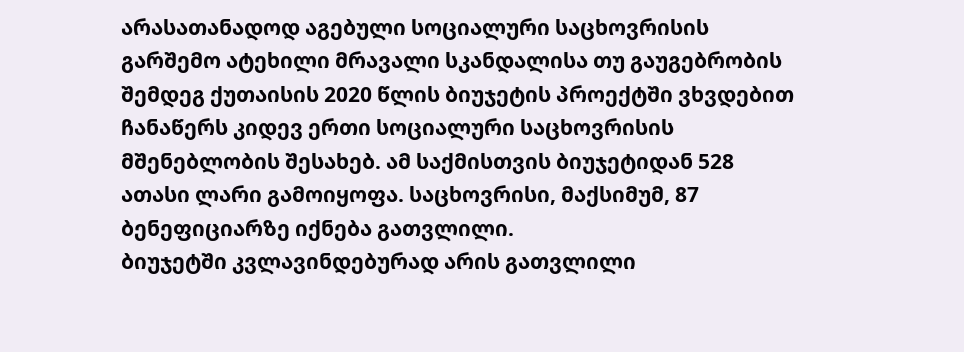არასათანადოდ აგებული სოციალური საცხოვრისის გარშემო ატეხილი მრავალი სკანდალისა თუ გაუგებრობის შემდეგ ქუთაისის 2020 წლის ბიუჯეტის პროექტში ვხვდებით ჩანაწერს კიდევ ერთი სოციალური საცხოვრისის მშენებლობის შესახებ. ამ საქმისთვის ბიუჯეტიდან 528 ათასი ლარი გამოიყოფა. საცხოვრისი, მაქსიმუმ, 87 ბენეფიციარზე იქნება გათვლილი.
ბიუჯეტში კვლავინდებურად არის გათვლილი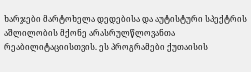ხარჯები მარტოხელა დედებისა და აუტისტური სპექტრის აშლილობის მქონე არასრულწლოვანთა რეაბილიტაციისთვის. ეს პროგრამები ქუთაისის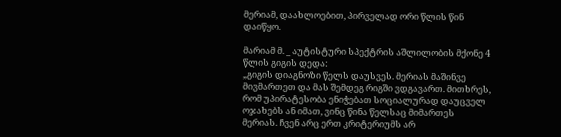მერიამ, დაახლოებით, პირველად ორი წლის წინ დაიწყო.

მარიამ მ. _ აუტისტური სპექტრის აშლილობის მქონე 4 წლის გიგის დედა:
„გიგის დიაგნოზი წელს დაუსვეს. მერიას მაშინვე მივმართეთ და მას შემდეგ რიგში ვდგავართ. მითხრეს, რომ უპირატესობა ენიჭებათ სოციალურად დაუცველ ოჯახებს ან იმათ, ვინც წინა წელსაც მიმართეს მერიას. ჩვენ არც ერთ კრიტერიუმს არ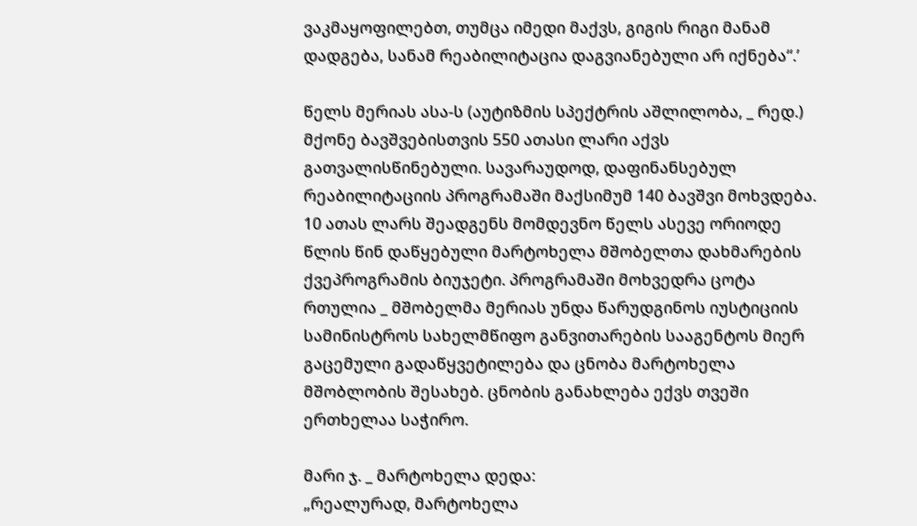ვაკმაყოფილებთ, თუმცა იმედი მაქვს, გიგის რიგი მანამ დადგება, სანამ რეაბილიტაცია დაგვიანებული არ იქნება“.’

წელს მერიას ასა-ს (აუტიზმის სპექტრის აშლილობა, _ რედ.) მქონე ბავშვებისთვის 550 ათასი ლარი აქვს გათვალისწინებული. სავარაუდოდ, დაფინანსებულ რეაბილიტაციის პროგრამაში მაქსიმუმ 140 ბავშვი მოხვდება.
10 ათას ლარს შეადგენს მომდევნო წელს ასევე ორიოდე წლის წინ დაწყებული მარტოხელა მშობელთა დახმარების ქვეპროგრამის ბიუჯეტი. პროგრამაში მოხვედრა ცოტა რთულია _ მშობელმა მერიას უნდა წარუდგინოს იუსტიციის სამინისტროს სახელმწიფო განვითარების სააგენტოს მიერ გაცემული გადაწყვეტილება და ცნობა მარტოხელა მშობლობის შესახებ. ცნობის განახლება ექვს თვეში ერთხელაა საჭირო.

მარი ჯ. _ მარტოხელა დედა:
„რეალურად, მარტოხელა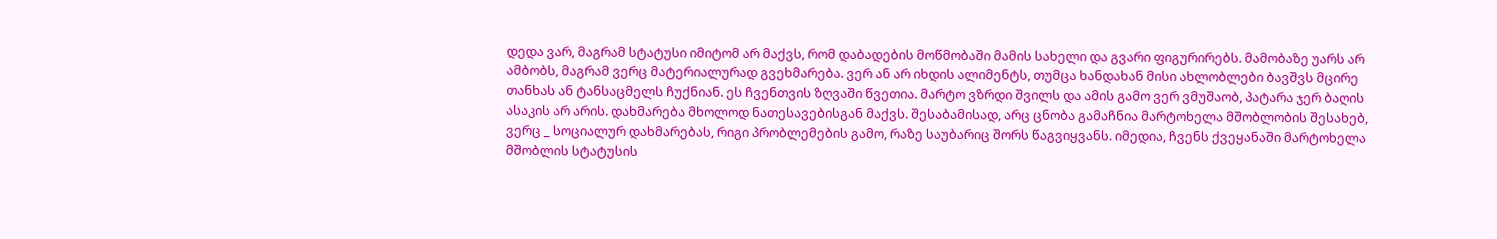დედა ვარ, მაგრამ სტატუსი იმიტომ არ მაქვს, რომ დაბადების მოწმობაში მამის სახელი და გვარი ფიგურირებს. მამობაზე უარს არ ამბობს, მაგრამ ვერც მატერიალურად გვეხმარება. ვერ ან არ იხდის ალიმენტს, თუმცა ხანდახან მისი ახლობლები ბავშვს მცირე თანხას ან ტანსაცმელს ჩუქნიან. ეს ჩვენთვის ზღვაში წვეთია. მარტო ვზრდი შვილს და ამის გამო ვერ ვმუშაობ, პატარა ჯერ ბაღის ასაკის არ არის. დახმარება მხოლოდ ნათესავებისგან მაქვს. შესაბამისად, არც ცნობა გამაჩნია მარტოხელა მშობლობის შესახებ, ვერც _ სოციალურ დახმარებას, რიგი პრობლემების გამო, რაზე საუბარიც შორს წაგვიყვანს. იმედია, ჩვენს ქვეყანაში მარტოხელა მშობლის სტატუსის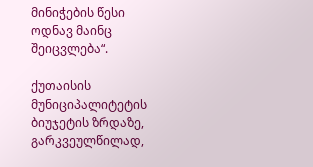მინიჭების წესი ოდნავ მაინც შეიცვლება“.

ქუთაისის მუნიციპალიტეტის ბიუჯეტის ზრდაზე, გარკვეულწილად,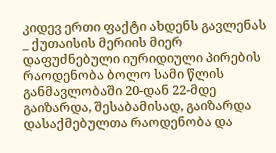კიდევ ერთი ფაქტი ახდენს გავლენას _ ქუთაისის მერიის მიერ დაფუძნებული იურიდიული პირების რაოდენობა ბოლო სამი წლის განმავლობაში 20-დან 22-მდე გაიზარდა, შესაბამისად, გაიზარდა დასაქმებულთა რაოდენობა და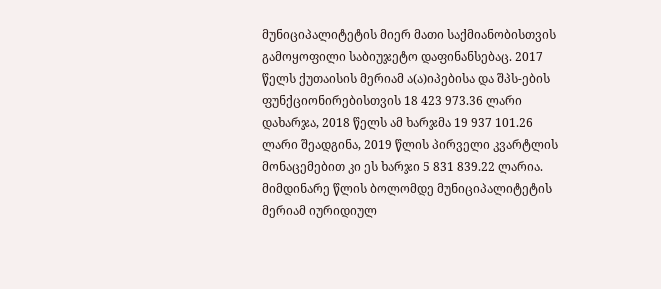მუნიციპალიტეტის მიერ მათი საქმიანობისთვის გამოყოფილი საბიუჯეტო დაფინანსებაც. 2017 წელს ქუთაისის მერიამ ა(ა)იპებისა და შპს-ების ფუნქციონირებისთვის 18 423 973.36 ლარი დახარჯა, 2018 წელს ამ ხარჯმა 19 937 101.26 ლარი შეადგინა, 2019 წლის პირველი კვარტლის მონაცემებით კი ეს ხარჯი 5 831 839.22 ლარია. მიმდინარე წლის ბოლომდე მუნიციპალიტეტის მერიამ იურიდიულ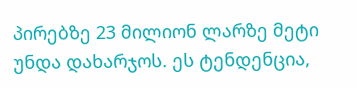პირებზე 23 მილიონ ლარზე მეტი უნდა დახარჯოს. ეს ტენდენცია,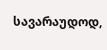სავარაუდოდ,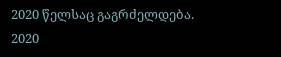2020 წელსაც გაგრძელდება.
2020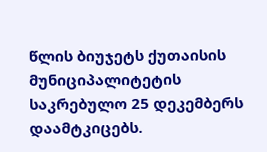წლის ბიუჯეტს ქუთაისის მუნიციპალიტეტის საკრებულო 25 დეკემბერს დაამტკიცებს.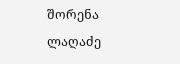შორენა ლაღაძე